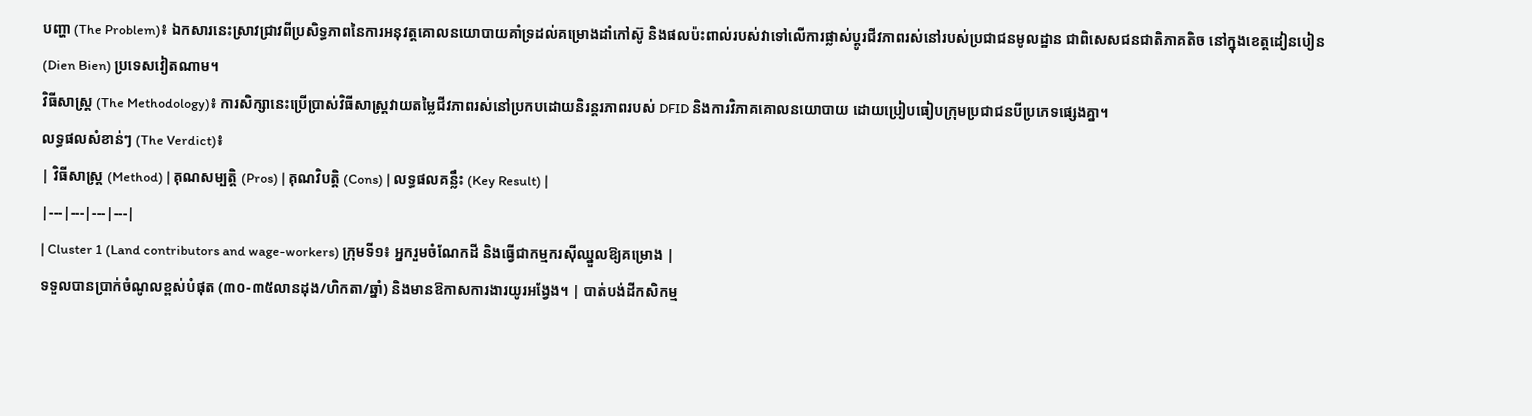បញ្ហា (The Problem)៖ ឯកសារនេះស្រាវជ្រាវពីប្រសិទ្ធភាពនៃការអនុវត្តគោលនយោបាយគាំទ្រដល់គម្រោងដាំកៅស៊ូ និងផលប៉ះពាល់របស់វាទៅលើការផ្លាស់ប្តូរជីវភាពរស់នៅរបស់ប្រជាជនមូលដ្ឋាន ជាពិសេសជនជាតិភាគតិច នៅក្នុងខេត្តដៀនបៀន (Dien Bien) ប្រទេសវៀតណាម។
វិធីសាស្ត្រ (The Methodology)៖ ការសិក្សានេះប្រើប្រាស់វិធីសាស្ត្រវាយតម្លៃជីវភាពរស់នៅប្រកបដោយនិរន្តរភាពរបស់ DFID និងការវិភាគគោលនយោបាយ ដោយប្រៀបធៀបក្រុមប្រជាជនបីប្រភេទផ្សេងគ្នា។
លទ្ធផលសំខាន់ៗ (The Verdict)៖
| វិធីសាស្ត្រ (Method) | គុណសម្បត្តិ (Pros) | គុណវិបត្តិ (Cons) | លទ្ធផលគន្លឹះ (Key Result) |
|---|---|---|---|
| Cluster 1 (Land contributors and wage-workers) ក្រុមទី១៖ អ្នករួមចំណែកដី និងធ្វើជាកម្មករស៊ីឈ្នួលឱ្យគម្រោង |
ទទួលបានប្រាក់ចំណូលខ្ពស់បំផុត (៣០-៣៥លានដុង/ហិកតា/ឆ្នាំ) និងមានឱកាសការងារយូរអង្វែង។ | បាត់បង់ដីកសិកម្ម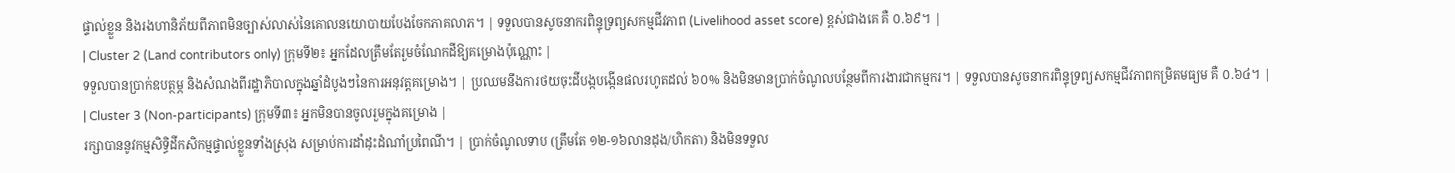ផ្ទាល់ខ្លួន និងរងហានិភ័យពីភាពមិនច្បាស់លាស់នៃគោលនយោបាយបែងចែកភាគលាភ។ | ទទួលបានសូចនាករពិន្ទុទ្រព្យសកម្មជីវភាព (Livelihood asset score) ខ្ពស់ជាងគេ គឺ ០.៦៩។ |
| Cluster 2 (Land contributors only) ក្រុមទី២៖ អ្នកដែលត្រឹមតែរួមចំណែកដីឱ្យគម្រោងប៉ុណ្ណោះ |
ទទួលបានប្រាក់ឧបត្ថម្ភ និងសំណងពីរដ្ឋាភិបាលក្នុងឆ្នាំដំបូងៗនៃការអនុវត្តគម្រោង។ | ប្រឈមនឹងការថយចុះដីបង្កបង្កើនផលរហូតដល់ ៦០% និងមិនមានប្រាក់ចំណូលបន្ថែមពីការងារជាកម្មករ។ | ទទួលបានសូចនាករពិន្ទុទ្រព្យសកម្មជីវភាពកម្រិតមធ្យម គឺ ០.៦៤។ |
| Cluster 3 (Non-participants) ក្រុមទី៣៖ អ្នកមិនបានចូលរួមក្នុងគម្រោង |
រក្សាបាននូវកម្មសិទ្ធិដីកសិកម្មផ្ទាល់ខ្លួនទាំងស្រុង សម្រាប់ការដាំដុះដំណាំប្រពៃណី។ | ប្រាក់ចំណូលទាប (ត្រឹមតែ ១២-១៦លានដុង/ហិកតា) និងមិនទទួល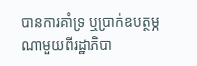បានការគាំទ្រ ឬប្រាក់ឧបត្ថម្ភណាមួយពីរដ្ឋាភិបា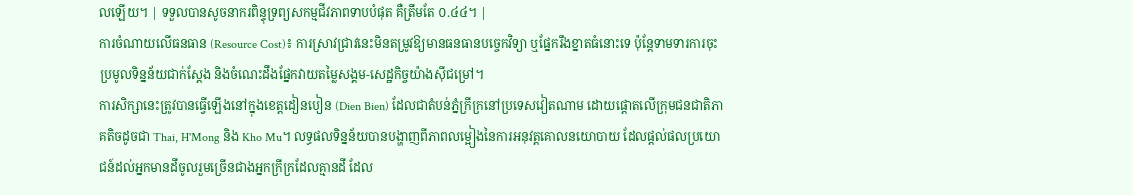លឡើយ។ | ទទួលបានសូចនាករពិន្ទុទ្រព្យសកម្មជីវភាពទាបបំផុត គឺត្រឹមតែ ០.៤៤។ |
ការចំណាយលើធនធាន (Resource Cost)៖ ការស្រាវជ្រាវនេះមិនតម្រូវឱ្យមានធនធានបច្ចេកវិទ្យា ឬផ្នែករឹងខ្នាតធំនោះទេ ប៉ុន្តែទាមទារការចុះប្រមូលទិន្នន័យជាក់ស្តែង និងចំណេះដឹងផ្នែកវាយតម្លៃសង្គម-សេដ្ឋកិច្ចយ៉ាងស៊ីជម្រៅ។
ការសិក្សានេះត្រូវបានធ្វើឡើងនៅក្នុងខេត្តដៀនបៀន (Dien Bien) ដែលជាតំបន់ភ្នំក្រីក្រនៅប្រទេសវៀតណាម ដោយផ្តោតលើក្រុមជនជាតិភាគតិចដូចជា Thai, H'Mong និង Kho Mu។ លទ្ធផលទិន្នន័យបានបង្ហាញពីភាពលម្អៀងនៃការអនុវត្តគោលនយោបាយ ដែលផ្តល់ផលប្រយោជន៍ដល់អ្នកមានដីចូលរួមច្រើនជាងអ្នកក្រីក្រដែលគ្មានដី ដែល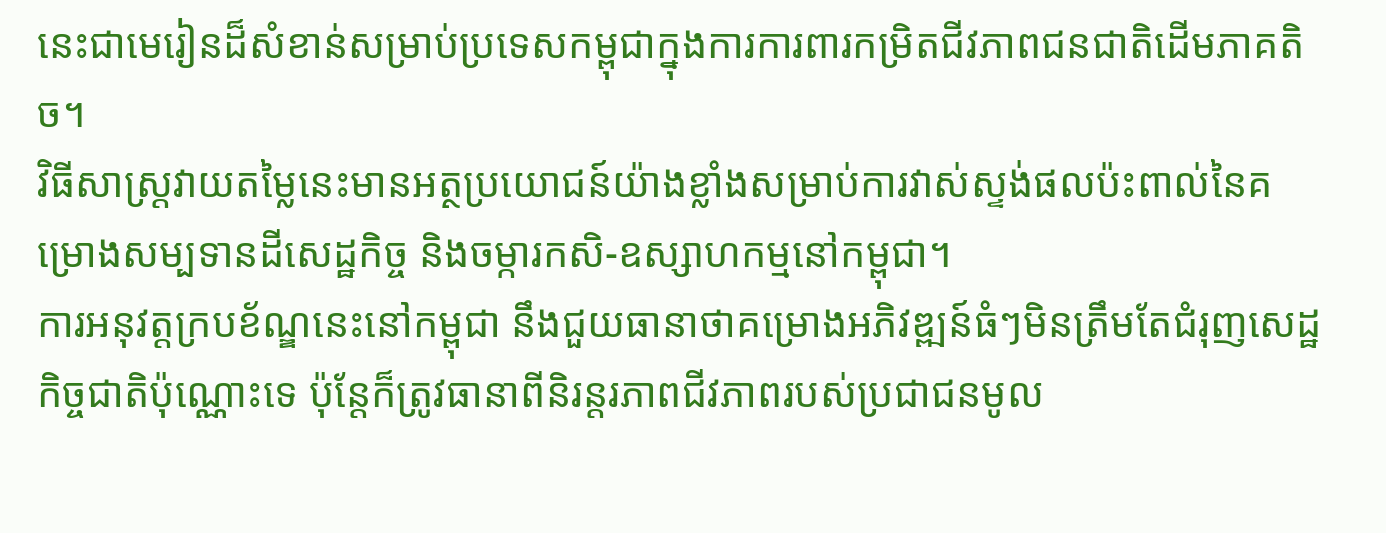នេះជាមេរៀនដ៏សំខាន់សម្រាប់ប្រទេសកម្ពុជាក្នុងការការពារកម្រិតជីវភាពជនជាតិដើមភាគតិច។
វិធីសាស្ត្រវាយតម្លៃនេះមានអត្ថប្រយោជន៍យ៉ាងខ្លាំងសម្រាប់ការវាស់ស្ទង់ផលប៉ះពាល់នៃគម្រោងសម្បទានដីសេដ្ឋកិច្ច និងចម្ការកសិ-ឧស្សាហកម្មនៅកម្ពុជា។
ការអនុវត្តក្របខ័ណ្ឌនេះនៅកម្ពុជា នឹងជួយធានាថាគម្រោងអភិវឌ្ឍន៍ធំៗមិនត្រឹមតែជំរុញសេដ្ឋកិច្ចជាតិប៉ុណ្ណោះទេ ប៉ុន្តែក៏ត្រូវធានាពីនិរន្តរភាពជីវភាពរបស់ប្រជាជនមូល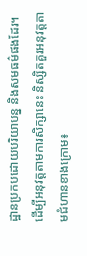ដ្ឋានប្រកបដោយបរិយាបន្ន និងសមធម៌ផងដែរ។
ដើម្បីអនុវត្តតាមការសិក្សានេះ និស្សិតគួរអនុវត្តតាមជំហានខាងក្រោម៖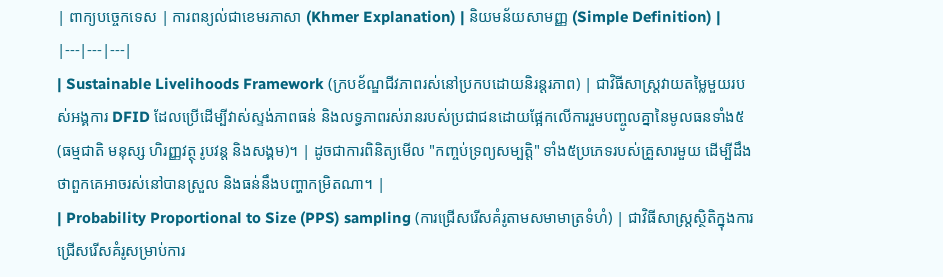| ពាក្យបច្ចេកទេស | ការពន្យល់ជាខេមរភាសា (Khmer Explanation) | និយមន័យសាមញ្ញ (Simple Definition) |
|---|---|---|
| Sustainable Livelihoods Framework (ក្របខ័ណ្ឌជីវភាពរស់នៅប្រកបដោយនិរន្តរភាព) | ជាវិធីសាស្ត្រវាយតម្លៃមួយរបស់អង្គការ DFID ដែលប្រើដើម្បីវាស់ស្ទង់ភាពធន់ និងលទ្ធភាពរស់រានរបស់ប្រជាជនដោយផ្អែកលើការរួមបញ្ចូលគ្នានៃមូលធនទាំង៥ (ធម្មជាតិ មនុស្ស ហិរញ្ញវត្ថុ រូបវន្ត និងសង្គម)។ | ដូចជាការពិនិត្យមើល "កញ្ចប់ទ្រព្យសម្បត្តិ" ទាំង៥ប្រភេទរបស់គ្រួសារមួយ ដើម្បីដឹងថាពួកគេអាចរស់នៅបានស្រួល និងធន់នឹងបញ្ហាកម្រិតណា។ |
| Probability Proportional to Size (PPS) sampling (ការជ្រើសរើសគំរូតាមសមាមាត្រទំហំ) | ជាវិធីសាស្ត្រស្ថិតិក្នុងការជ្រើសរើសគំរូសម្រាប់ការ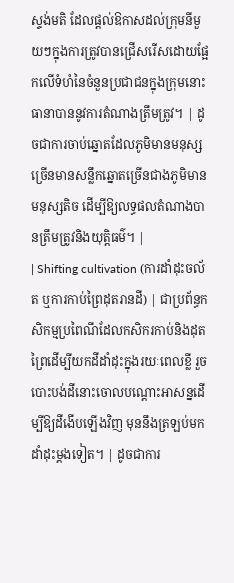ស្ទង់មតិ ដែលផ្តល់ឱកាសដល់ក្រុមនីមួយៗក្នុងការត្រូវបានជ្រើសរើសដោយផ្អែកលើទំហំនៃចំនួនប្រជាជនក្នុងក្រុមនោះ ធានាបាននូវការតំណាងត្រឹមត្រូវ។ | ដូចជាការចាប់ឆ្នោតដែលភូមិមានមនុស្សច្រើនមានសន្លឹកឆ្នោតច្រើនជាងភូមិមានមនុស្សតិច ដើម្បីឱ្យលទ្ធផលតំណាងបានត្រឹមត្រូវនិងយុត្តិធម៌។ |
| Shifting cultivation (ការដាំដុះចល័ត ឬការកាប់ព្រៃដុតរានដី) | ជាប្រព័ន្ធកសិកម្មប្រពៃណីដែលកសិករកាប់និងដុតព្រៃដើម្បីយកដីដាំដុះក្នុងរយៈពេលខ្លី រួចបោះបង់ដីនោះចោលបណ្ដោះអាសន្នដើម្បីឱ្យដីងើបឡើងវិញ មុននឹងត្រឡប់មកដាំដុះម្តងទៀត។ | ដូចជាការ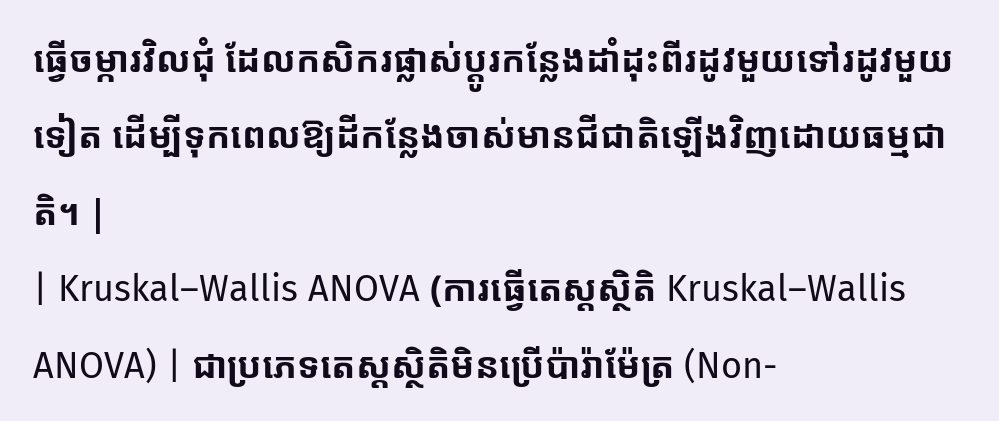ធ្វើចម្ការវិលជុំ ដែលកសិករផ្លាស់ប្តូរកន្លែងដាំដុះពីរដូវមួយទៅរដូវមួយទៀត ដើម្បីទុកពេលឱ្យដីកន្លែងចាស់មានជីជាតិឡើងវិញដោយធម្មជាតិ។ |
| Kruskal–Wallis ANOVA (ការធ្វើតេស្តស្ថិតិ Kruskal–Wallis ANOVA) | ជាប្រភេទតេស្តស្ថិតិមិនប្រើប៉ារ៉ាម៉ែត្រ (Non-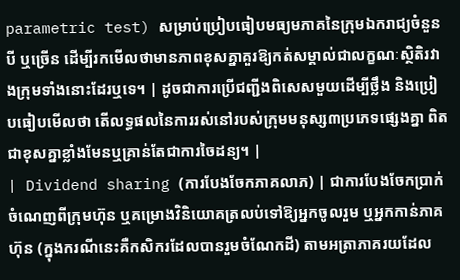parametric test) សម្រាប់ប្រៀបធៀបមធ្យមភាគនៃក្រុមឯករាជ្យចំនួនបី ឬច្រើន ដើម្បីរកមើលថាមានភាពខុសគ្នាគួរឱ្យកត់សម្គាល់ជាលក្ខណៈស្ថិតិរវាងក្រុមទាំងនោះដែរឬទេ។ | ដូចជាការប្រើជញ្ជីងពិសេសមួយដើម្បីថ្លឹង និងប្រៀបធៀបមើលថា តើលទ្ធផលនៃការរស់នៅរបស់ក្រុមមនុស្ស៣ប្រភេទផ្សេងគ្នា ពិតជាខុសគ្នាខ្លាំងមែនឬគ្រាន់តែជាការចៃដន្យ។ |
| Dividend sharing (ការបែងចែកភាគលាភ) | ជាការបែងចែកប្រាក់ចំណេញពីក្រុមហ៊ុន ឬគម្រោងវិនិយោគត្រលប់ទៅឱ្យអ្នកចូលរួម ឬអ្នកកាន់ភាគហ៊ុន (ក្នុងករណីនេះគឺកសិករដែលបានរួមចំណែកដី) តាមអត្រាភាគរយដែល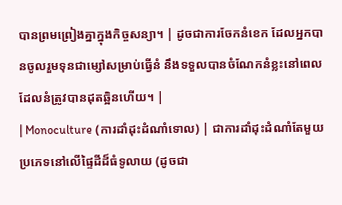បានព្រមព្រៀងគ្នាក្នុងកិច្ចសន្យា។ | ដូចជាការចែកនំខេក ដែលអ្នកបានចូលរួមទុនជាម្សៅសម្រាប់ធ្វើនំ នឹងទទួលបានចំណែកនំខ្លះនៅពេលដែលនំត្រូវបានដុតឆ្អិនហើយ។ |
| Monoculture (ការដាំដុះដំណាំទោល) | ជាការដាំដុះដំណាំតែមួយប្រភេទនៅលើផ្ទៃដីដ៏ធំទូលាយ (ដូចជា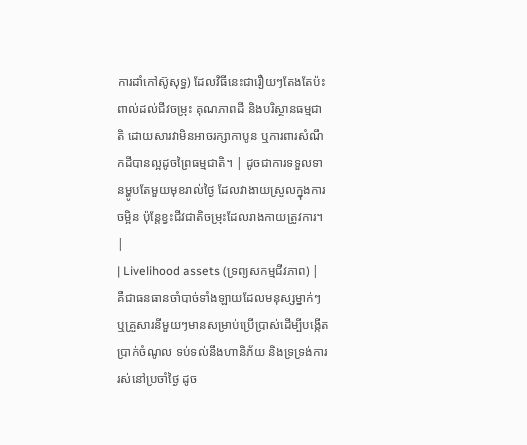ការដាំកៅស៊ូសុទ្ធ) ដែលវិធីនេះជារឿយៗតែងតែប៉ះពាល់ដល់ជីវចម្រុះ គុណភាពដី និងបរិស្ថានធម្មជាតិ ដោយសារវាមិនអាចរក្សាកាបូន ឬការពារសំណឹកដីបានល្អដូចព្រៃធម្មជាតិ។ | ដូចជាការទទួលទានម្ហូបតែមួយមុខរាល់ថ្ងៃ ដែលវាងាយស្រួលក្នុងការចម្អិន ប៉ុន្តែខ្វះជីវជាតិចម្រុះដែលរាងកាយត្រូវការ។ |
| Livelihood assets (ទ្រព្យសកម្មជីវភាព) | គឺជាធនធានចាំបាច់ទាំងឡាយដែលមនុស្សម្នាក់ៗ ឬគ្រួសារនីមួយៗមានសម្រាប់ប្រើប្រាស់ដើម្បីបង្កើតប្រាក់ចំណូល ទប់ទល់នឹងហានិភ័យ និងទ្រទ្រង់ការរស់នៅប្រចាំថ្ងៃ ដូច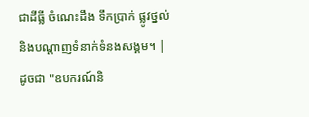ជាដីធ្លី ចំណេះដឹង ទឹកប្រាក់ ផ្លូវថ្នល់ និងបណ្តាញទំនាក់ទំនងសង្គម។ | ដូចជា "ឧបករណ៍និ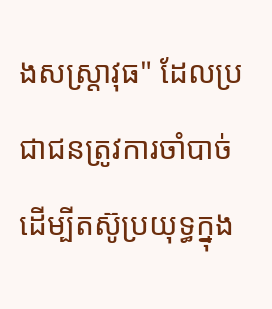ងសស្ត្រាវុធ" ដែលប្រជាជនត្រូវការចាំបាច់ដើម្បីតស៊ូប្រយុទ្ធក្នុង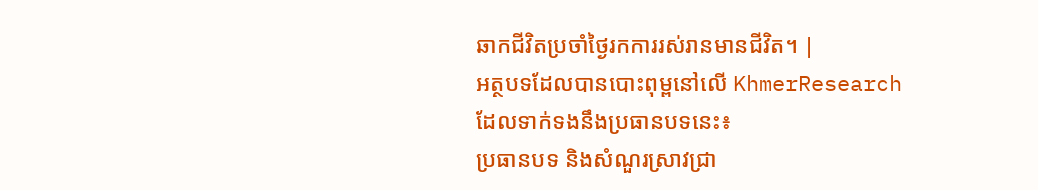ឆាកជីវិតប្រចាំថ្ងៃរកការរស់រានមានជីវិត។ |
អត្ថបទដែលបានបោះពុម្ពនៅលើ KhmerResearch ដែលទាក់ទងនឹងប្រធានបទនេះ៖
ប្រធានបទ និងសំណួរស្រាវជ្រា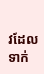វដែលទាក់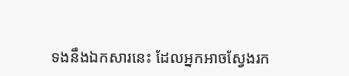ទងនឹងឯកសារនេះ ដែលអ្នកអាចស្វែងរក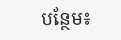បន្ថែម៖